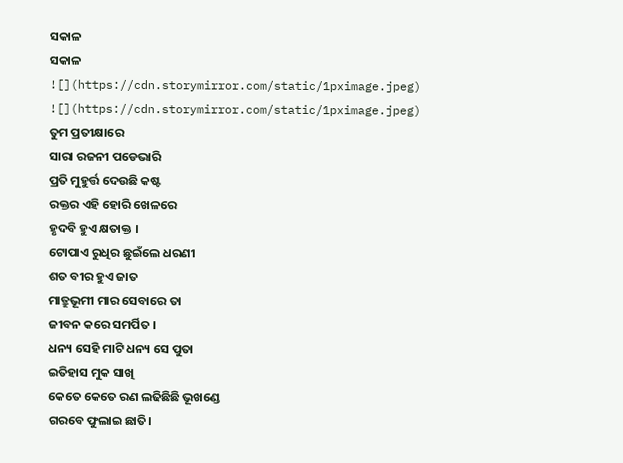ସକାଳ
ସକାଳ
![](https://cdn.storymirror.com/static/1pximage.jpeg)
![](https://cdn.storymirror.com/static/1pximage.jpeg)
ତୁମ ପ୍ରତୀକ୍ଷାରେ
ସାରା ରଜନୀ ପଡେଭାରି
ପ୍ରତି ମୁହୁର୍ତ୍ତ ଦେଉଛି କଷ୍ଟ
ରକ୍ତର ଏହି ହୋରି ଖେଳରେ
ହୃଦବି ହୁଏ କ୍ଷତାକ୍ତ ।
ଟୋପାଏ ରୁଧିର ଛୁଇଁଲେ ଧରଣୀ
ଶତ ବୀର ହୁଏ ଜାତ
ମାତ୍ରୁଭୂମୀ ମାର ସେବାରେ ତା
ଜୀବନ କରେ ସମର୍ପିତ ।
ଧନ୍ୟ ସେହି ମାଟି ଧନ୍ୟ ସେ ପୁତା
ଇତିହାସ ମୁକ ସାଖି
କେତେ କେତେ ରଣ ଲଢିଛିଛି ଭୂଖଣ୍ଡେ
ଗରବେ ଫୁଲାଇ ଛାତି।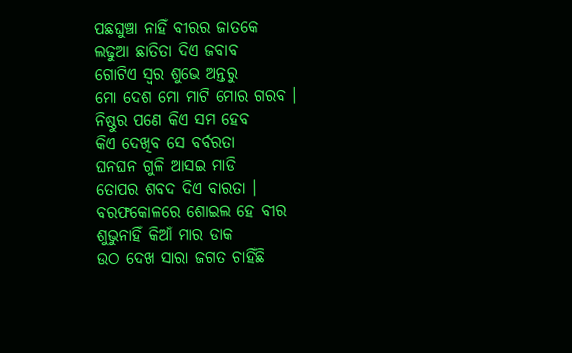ପଛଘୁଞ୍ଚା ନାହିଁ ବୀରର ଜାତକେ
ଲଢୁଆ ଛାତିତା ଦିଏ ଜବାବ
ଗୋଟିଏ ସ୍ବର ଶୁଭେ ଅନ୍ତରୁ
ମୋ ଦେଶ ମୋ ମାଟି ମୋର ଗରବ ।
ନିଷ୍ଠୁର ପଣେ କିଏ ସମ ହେବ
କିଏ ଦେଖିବ ସେ ବର୍ବରତା
ଘନଘନ ଗୁଳି ଆସଇ ମାଡି
ତୋପର ଶବଦ ଦିଏ ବାରତା ।
ବରଫକୋଳରେ ଶୋଇଲ ହେ ବୀର
ଶୁଭୁନାହିଁ କିଆଁ ମାର ଡାକ
ଉଠ ଦେଖ ସାରା ଜଗତ ଚାହିଁଛି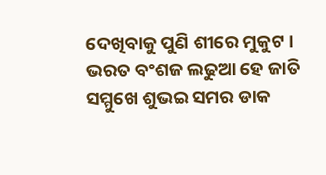ଦେଖିବାକୁ ପୁଣି ଶୀରେ ମୁକୁଟ ।
ଭରତ ବଂଶଜ ଲଢୁଆ ହେ ଜାତି
ସମ୍ମୁଖେ ଶୁଭଇ ସମର ଡାକ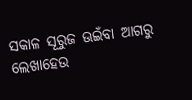ସକାଳ ସୂରୁଜ ଊଇଁବା ଆଗରୁ
ଲେଖାହେଉ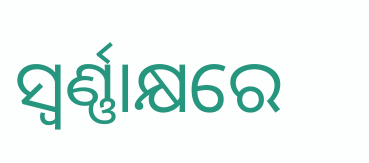ସ୍ବର୍ଣ୍ଣାକ୍ଷରେ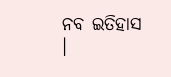ନବ ଇତିହାସ ।